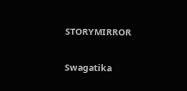STORYMIRROR

Swagatika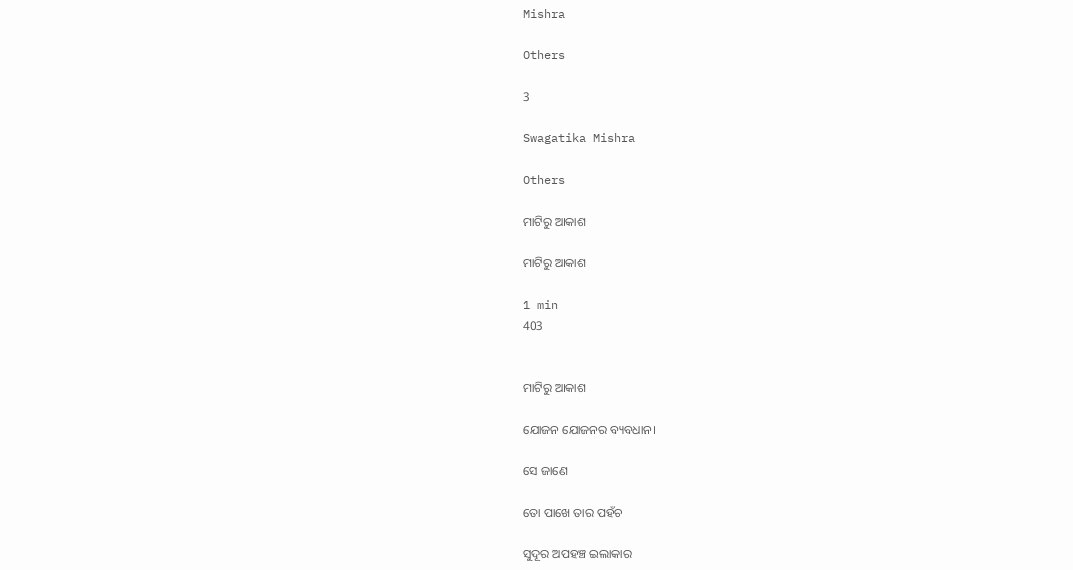Mishra

Others

3

Swagatika Mishra

Others

ମାଟିରୁ ଆକାଶ

ମାଟିରୁ ଆକାଶ

1 min
403


ମାଟିରୁ ଆକାଶ

ଯୋଜନ ଯୋଜନର ବ୍ୟବଧାନ।

ସେ ଜାଣେ

ତୋ ପାଖେ ତାର ପହଁଚ

ସୁଦୂର ଅପହଞ୍ଚ ଇଲାକାର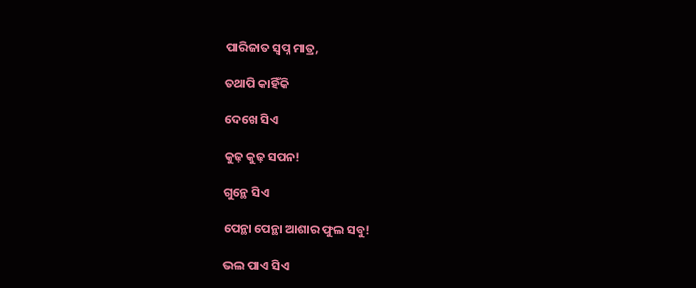ପାରିଜାତ ସ୍ବପ୍ନ ମାତ୍ର,

ତଥାପି କାହିଁକି

ଦେଖେ ସିଏ

କୁଢ଼ କୁଢ଼ ସପନ!

ଗୁନ୍ଥେ ସିଏ

ପେନ୍ଥା ପେନ୍ଥା ଆଶାର ଫୁଲ ସବୁ!

ଭଲ ପାଏ ସିଏ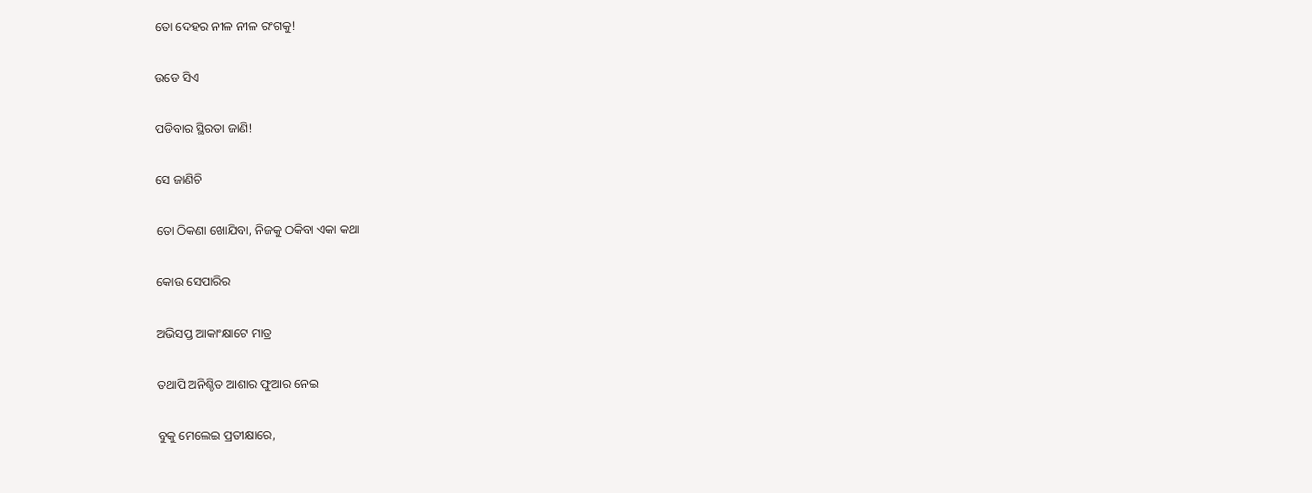ତୋ ଦେହର ନୀଳ ନୀଳ ରଂଗକୁ!

ଉଡେ ସିଏ

ପଡିବାର ସ୍ଥିରତା ଜାଣି!

ସେ ଜାଣିଚି

ତୋ ଠିକଣା ଖୋଯିବା, ନିଜକୁ ଠକିବା ଏକା କଥା

କୋଉ ସେପାରିର

ଅଭିସପ୍ତ ଆକାଂକ୍ଷାଟେ ମାତ୍ର

ତଥାପି ଅନିଶ୍ଚିତ ଆଶାର ଫୁଆର ନେଇ

ବୁକୁ ମେଲେଇ ପ୍ରତୀକ୍ଷାରେ,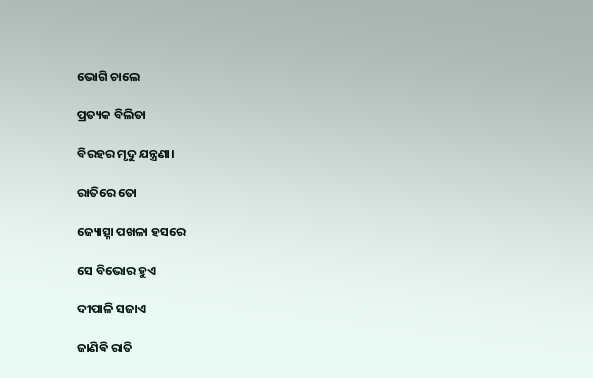ଭୋଗି ଚାଲେ

ପ୍ରତ୍ୟକ ବିଲିତା

ବିରହର ମୃଦୁ ଯନ୍ତ୍ରଣା।

ରାତିରେ ତୋ

ଜ୍ୟୋତ୍ସ୍ନା ପଖଳା ହସରେ

ସେ ବିଭୋର ହୁଏ

ଦୀପାଳି ସଜାଏ

ଜାଣିଵି ରାତି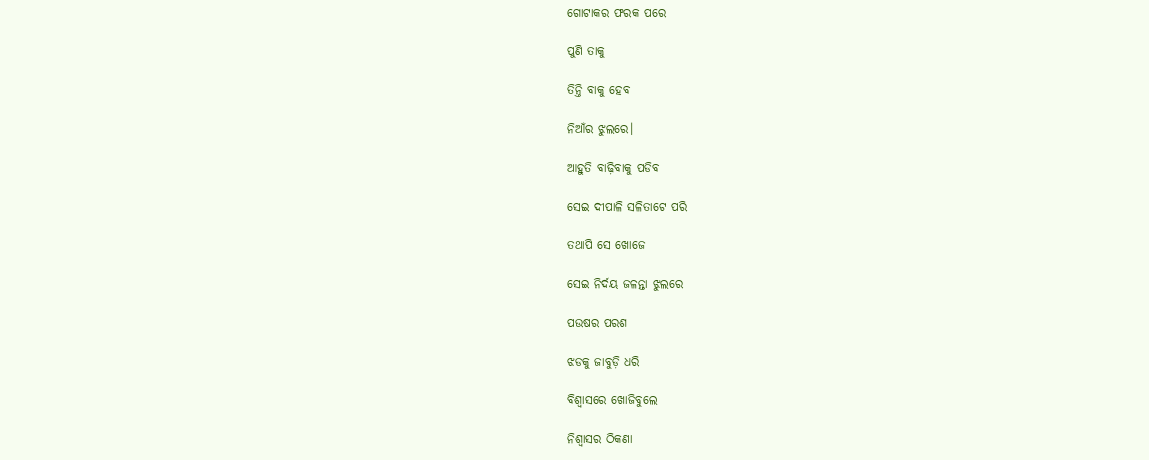ଗୋଟାକର ଫରକ ପରେ

ପୁଣି ତାକୁ

ତିନ୍ତି ବାକୁ ହେବ

ନିଆଁର ଝୁଲରେ।

ଆହୁତି ବାଢ଼ିବାକୁ ପଡିବ

ସେଇ ଦୀପାଳି ସଳିତାଟେ ପରି

ତଥାପି ସେ ଖୋଜେ

ସେଇ ନିର୍ଦୟ ଜଳନ୍ତା ଝୁଲରେ

ପଉଷର ପରଶ

ଝଡକୁ ଜାବୁଡ଼ି ଧରି

ବିଶ୍ୱାସରେ ଖୋଜିବୁଲେ

ନିଶ୍ୱାସର ଠିକଣା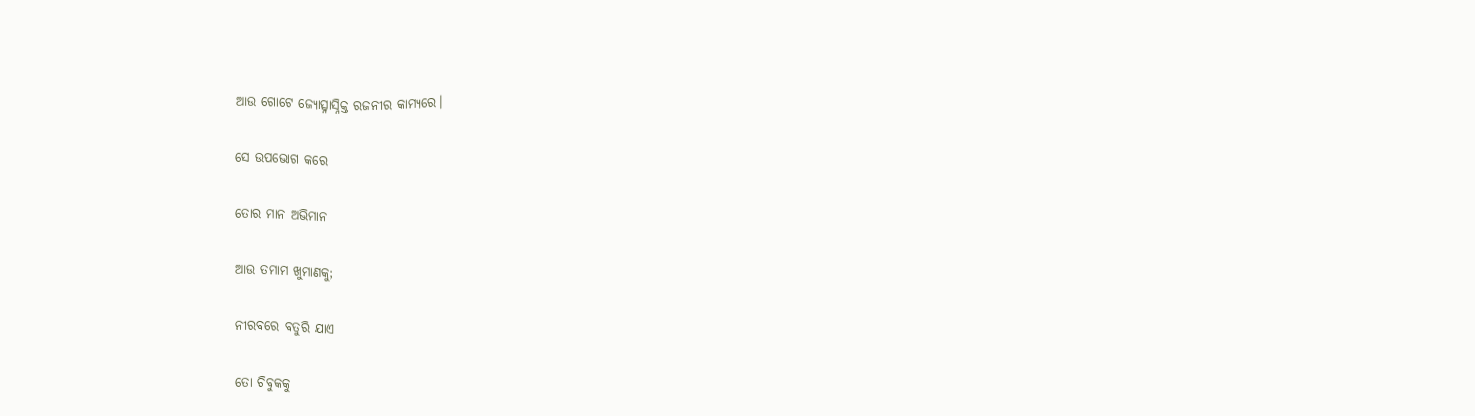ଆଉ ଗୋଟେ ଜ୍ୟୋତ୍ସ୍ନାସ୍ନିକ୍ତ ରଜନୀର କାମ୍ୟରେ।

ସେ ଉପଭୋଗ କରେ

ତୋର ମାନ ଅଭିମାନ

ଆଉ ତମାମ ଖୁମାଣକୁ;

ନୀରବରେ ବତୁରି ଯାଏ

ତୋ ଚିବୁକକୁ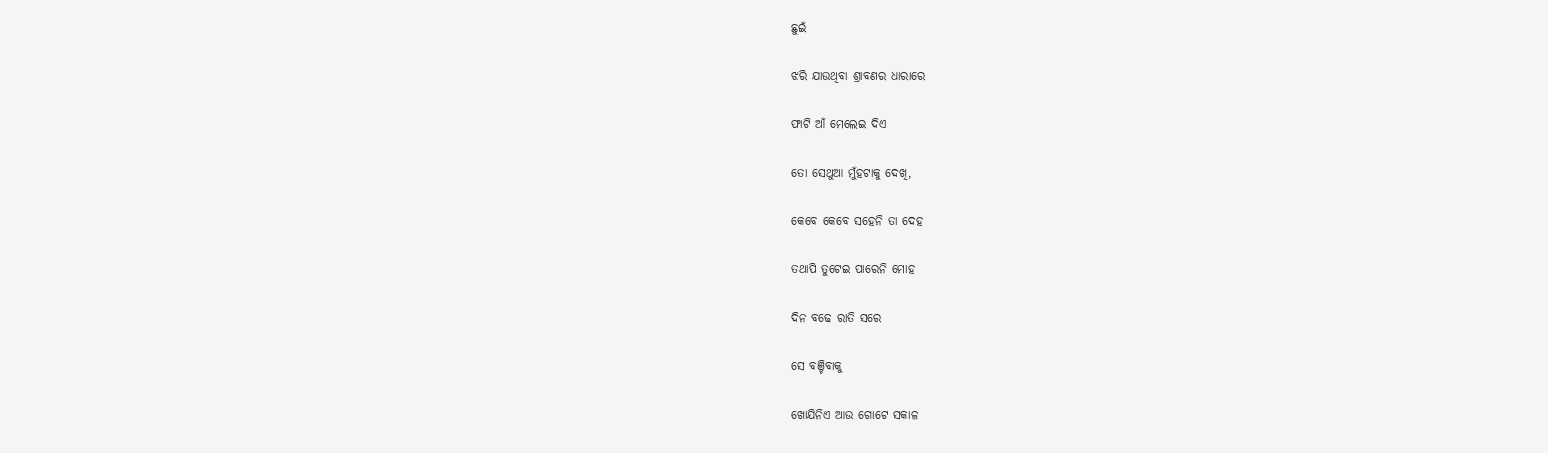ଛୁଇଁ

ଝରି ଯାଉଥିବା ଶ୍ରାବଣର ଧାରାରେ

ଫାଟି ଆଁ ମେଲେଇ ଦିଏ

ତୋ ସେଥୁଆ ମୁଁହଟାକୁ ଦେଖି,

କେବେ କେବେ ସହେନି ତା ଦେହ

ତଥାପି ତୁଟେଇ ପାରେନି ମୋହ

ଦିନ ବଢେ ରାତି ସରେ

ସେ ବଞ୍ଚିବାକୁ

ଖୋଯିନିଏ ଆଉ ଗୋଟେ ସକାଳ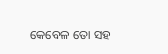କେବେଳ ତୋ ସହ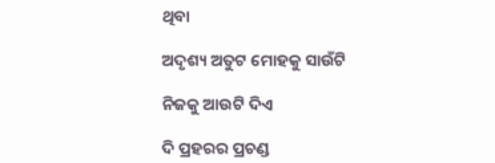ଥିବା

ଅଦୃଶ୍ୟ ଅତୁଟ ମୋହକୁ ସାଉଁଟି

ନିଜକୁ ଆଉଟି ଦିଏ

ଦି ପ୍ରହରର ପ୍ରଚଣ୍ଡ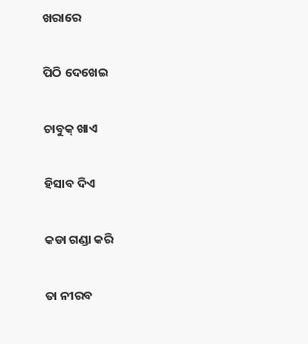ଖରାରେ

ପିଠି ଦେଖେଇ

ଚାବୁକ୍ ଖାଏ

ହିସାବ ଦିଏ

କଡା ଗଣ୍ଡା କରି

ତା ନୀରବ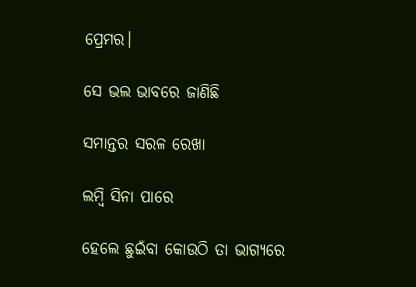ପ୍ରେମର।

ସେ ଭଲ ଭାବରେ ଜାଣିଛି

ସମାନ୍ତର ସରଳ ରେଖା

ଲମ୍ବି ସିନା ପାରେ

ହେଲେ ଛୁଇଁବା କୋଉଠି ତା ଭାଗ୍ୟରେ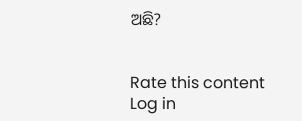ଅଛି?


Rate this content
Log in